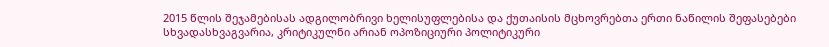2015 წლის შეჯამებისას ადგილობრივი ხელისუფლებისა და ქუთაისის მცხოვრებთა ერთი ნაწილის შეფასებები სხვადასხვაგვარია, კრიტიკულნი არიან ოპოზიციური პოლიტიკური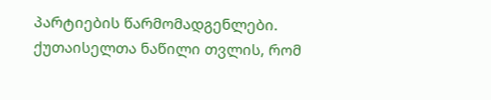პარტიების წარმომადგენლები. ქუთაისელთა ნაწილი თვლის, რომ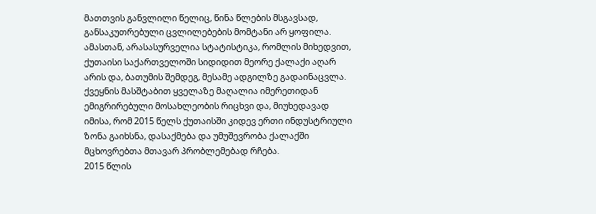მათთვის განვლილი წელიც, წინა წლების მსგავსად, განსაკუთრებული ცვლილებების მომტანი არ ყოფილა. ამასთან, არასასურველია სტატისტიკა, რომლის მიხედვით, ქუთაისი საქართველოში სიდიდით მეორე ქალაქი აღარ არის და, ბათუმის შემდეგ, მესამე ადგილზე გადაინაცვლა. ქვეყნის მასშტაბით ყველაზე მაღალია იმერეთიდან ემიგრირებული მოსახლეობის რიცხვი და, მიუხედავად იმისა, რომ 2015 წელს ქუთაისში კიდევ ერთი ინდუსტრიული ზონა გაიხსნა, დასაქმება და უმუშევრობა ქალაქში მცხოვრებთა მთავარ პრობლემებად რჩება.
2015 წლის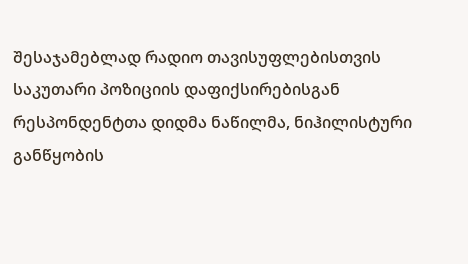შესაჯამებლად რადიო თავისუფლებისთვის საკუთარი პოზიციის დაფიქსირებისგან რესპონდენტთა დიდმა ნაწილმა, ნიჰილისტური განწყობის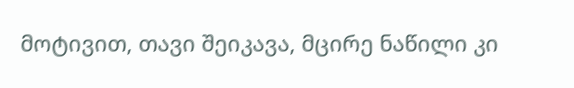მოტივით, თავი შეიკავა, მცირე ნაწილი კი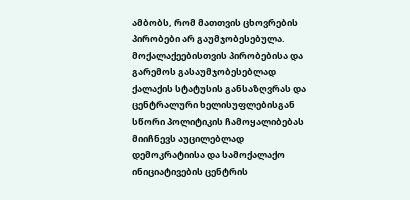ამბობს, რომ მათთვის ცხოვრების პირობები არ გაუმჯობესებულა.
მოქალაქეებისთვის პირობებისა და გარემოს გასაუმჯობესებლად ქალაქის სტატუსის განსაზღვრას და ცენტრალური ხელისუფლებისგან სწორი პოლიტიკის ჩამოყალიბებას მიიჩნევს აუცილებლად დემოკრატიისა და სამოქალაქო ინიციატივების ცენტრის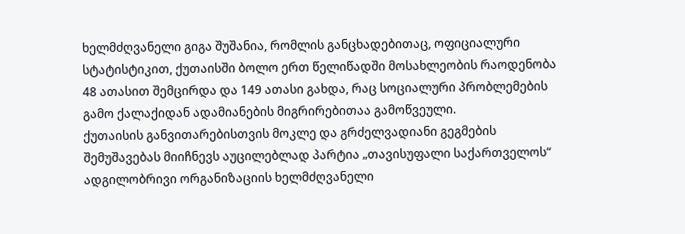ხელმძღვანელი გიგა შუშანია, რომლის განცხადებითაც, ოფიციალური სტატისტიკით, ქუთაისში ბოლო ერთ წელიწადში მოსახლეობის რაოდენობა 48 ათასით შემცირდა და 149 ათასი გახდა, რაც სოციალური პრობლემების გამო ქალაქიდან ადამიანების მიგრირებითაა გამოწვეული.
ქუთაისის განვითარებისთვის მოკლე და გრძელვადიანი გეგმების შემუშავებას მიიჩნევს აუცილებლად პარტია „თავისუფალი საქართველოს“ ადგილობრივი ორგანიზაციის ხელმძღვანელი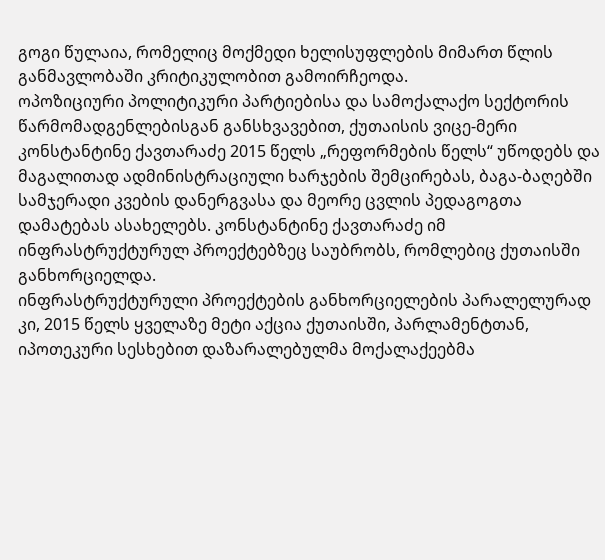გოგი წულაია, რომელიც მოქმედი ხელისუფლების მიმართ წლის განმავლობაში კრიტიკულობით გამოირჩეოდა.
ოპოზიციური პოლიტიკური პარტიებისა და სამოქალაქო სექტორის წარმომადგენლებისგან განსხვავებით, ქუთაისის ვიცე-მერი კონსტანტინე ქავთარაძე 2015 წელს „რეფორმების წელს“ უწოდებს და მაგალითად ადმინისტრაციული ხარჯების შემცირებას, ბაგა-ბაღებში სამჯერადი კვების დანერგვასა და მეორე ცვლის პედაგოგთა დამატებას ასახელებს. კონსტანტინე ქავთარაძე იმ ინფრასტრუქტურულ პროექტებზეც საუბრობს, რომლებიც ქუთაისში განხორციელდა.
ინფრასტრუქტურული პროექტების განხორციელების პარალელურად კი, 2015 წელს ყველაზე მეტი აქცია ქუთაისში, პარლამენტთან, იპოთეკური სესხებით დაზარალებულმა მოქალაქეებმა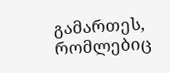გამართეს, რომლებიც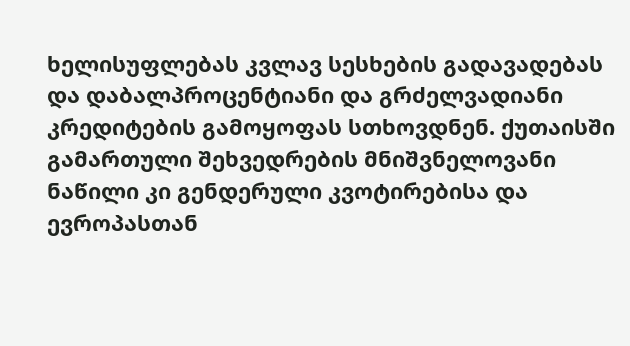ხელისუფლებას კვლავ სესხების გადავადებას და დაბალპროცენტიანი და გრძელვადიანი კრედიტების გამოყოფას სთხოვდნენ. ქუთაისში გამართული შეხვედრების მნიშვნელოვანი ნაწილი კი გენდერული კვოტირებისა და ევროპასთან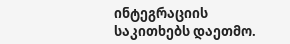ინტეგრაციის საკითხებს დაეთმო.